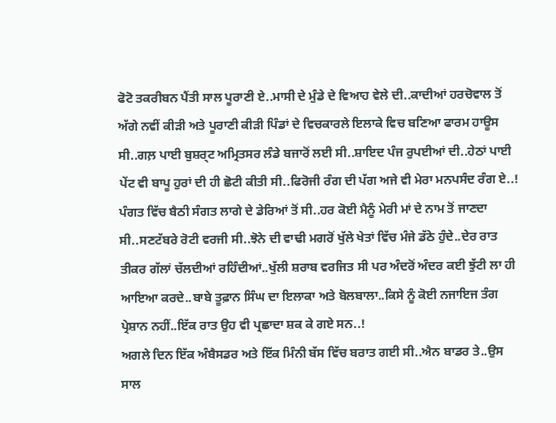ਫੋਟੋ ਤਕਰੀਬਨ ਪੈਂਤੀ ਸਾਲ ਪੂਰਾਣੀ ਏ..ਮਾਸੀ ਦੇ ਮੁੰਡੇ ਦੇ ਵਿਆਹ ਵੇਲੇ ਦੀ..ਕਾਦੀਆਂ ਹਰਚੋਵਾਲ ਤੋਂ ਅੱਗੇ ਨਵੀਂ ਕੀੜੀ ਅਤੇ ਪੂਰਾਣੀ ਕੀੜੀ ਪਿੰਡਾਂ ਦੇ ਵਿਚਕਾਰਲੇ ਇਲਾਕੇ ਵਿਚ ਬਣਿਆ ਫਾਰਮ ਹਾਊਸ ਸੀ..ਗਲ਼ ਪਾਈ ਬੁਸ਼ਰ੍ਟ ਅਮ੍ਰਿਤਸਰ ਲੰਡੇ ਬਜਾਰੋਂ ਲਈ ਸੀ..ਸ਼ਾਇਦ ਪੰਜ ਰੁਪਈਆਂ ਦੀ..ਹੇਠਾਂ ਪਾਈ ਪੇਂਟ ਵੀ ਬਾਪੂ ਹੁਰਾਂ ਦੀ ਹੀ ਛੋਟੀ ਕੀਤੀ ਸੀ..ਫਿਰੋਜੀ ਰੰਗ ਦੀ ਪੱਗ ਅਜੇ ਵੀ ਮੇਰਾ ਮਨਪਸੰਦ ਰੰਗ ਏ..!
ਪੰਗਤ ਵਿੱਚ ਬੈਠੀ ਸੰਗਤ ਲਾਗੇ ਦੇ ਡੇਰਿਆਂ ਤੋਂ ਸੀ..ਹਰ ਕੋਈ ਮੈਨੂੰ ਮੇਰੀ ਮਾਂ ਦੇ ਨਾਮ ਤੋਂ ਜਾਣਦਾ ਸੀ..ਸਣਟੱਬਰੇ ਰੋਟੀ ਵਰਜੀ ਸੀ..ਝੋਨੇ ਦੀ ਵਾਢੀ ਮਗਰੋਂ ਖੁੱਲੇ ਖੇਤਾਂ ਵਿੱਚ ਮੰਜੇ ਡੱਠੇ ਹੁੰਦੇ..ਦੇਰ ਰਾਤ ਤੀਕਰ ਗੱਲਾਂ ਚੱਲਦੀਆਂ ਰਹਿੰਦੀਆਂ..ਖੁੱਲੀ ਸ਼ਰਾਬ ਵਰਜਿਤ ਸੀ ਪਰ ਅੰਦਰੋਂ ਅੰਦਰ ਕਈ ਝੁੱਟੀ ਲਾ ਹੀ ਆਇਆ ਕਰਦੇ..ਬਾਬੇ ਤੂਫ਼ਾਨ ਸਿੰਘ ਦਾ ਇਲਾਕਾ ਅਤੇ ਬੋਲਬਾਲਾ..ਕਿਸੇ ਨੂੰ ਕੋਈ ਨਜਾਇਜ ਤੰਗ ਪ੍ਰੇਸ਼ਾਨ ਨਹੀਂ..ਇੱਕ ਰਾਤ ਉਹ ਵੀ ਪ੍ਰਛਾਦਾ ਸ਼ਕ ਕੇ ਗਏ ਸਨ..!
ਅਗਲੇ ਦਿਨ ਇੱਕ ਅੰਬੈਸਡਰ ਅਤੇ ਇੱਕ ਮਿੰਨੀ ਬੱਸ ਵਿੱਚ ਬਰਾਤ ਗਈ ਸੀ..ਐਨ ਬਾਡਰ ਤੇ..ਉਸ ਸਾਲ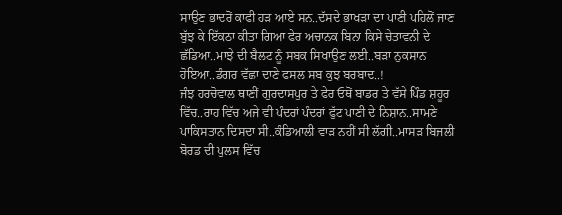ਸਾਉਣ ਭਾਦਰੋਂ ਕਾਫੀ ਹੜ ਆਏ ਸਨ..ਦੱਸਦੇ ਭਾਖੜਾ ਦਾ ਪਾਣੀ ਪਹਿਲੋਂ ਜਾਣ ਬੁੱਝ ਕੇ ਇੱਕਠਾ ਕੀਤਾ ਗਿਆ ਫੇਰ ਅਚਾਨਕ ਬਿਨਾ ਕਿਸੇ ਚੇਤਾਵਨੀ ਦੇ ਛੱਡਿਆ..ਮਾਝੇ ਦੀ ਬੈਲਟ ਨੂੰ ਸਬਕ ਸਿਖਾਉਣ ਲਈ..ਬੜਾ ਨੁਕਸਾਨ ਹੋਇਆ..ਡੰਗਰ ਵੱਛਾ ਦਾਣੇ ਫਸਲ ਸਬ ਕੁਝ ਬਰਬਾਦ..!
ਜੰਝ ਹਰਚੋਵਾਲ ਥਾਣੀਂ ਗੁਰਦਾਸਪੁਰ ਤੇ ਫੇਰ ਓਥੋਂ ਬਾਡਰ ਤੇ ਵੱਸੇ ਪਿੰਡ ਸ਼ਹੂਰ ਵਿੱਚ..ਰਾਹ ਵਿੱਚ ਅਜੇ ਵੀ ਪੰਦਰਾਂ ਪੰਦਰਾਂ ਫੁੱਟ ਪਾਣੀ ਦੇ ਨਿਸ਼ਾਨ..ਸਾਮਣੇ ਪਾਕਿਸਤਾਨ ਦਿਸਦਾ ਸੀ..ਕੰਡਿਆਲੀ ਵਾੜ ਨਹੀਂ ਸੀ ਲੱਗੀ..ਮਾਸੜ ਬਿਜਲੀ ਬੋਰਡ ਦੀ ਪੁਲਸ ਵਿੱਚ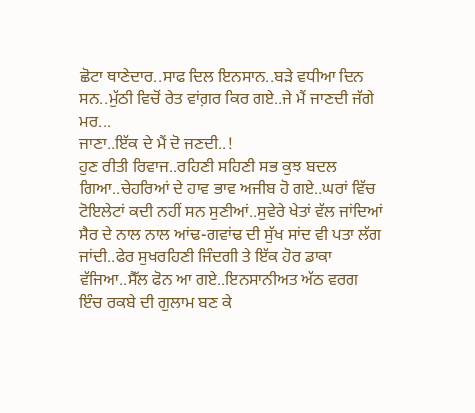ਛੋਟਾ ਥਾਣੇਦਾਰ..ਸਾਫ ਦਿਲ ਇਨਸਾਨ..ਬੜੇ ਵਧੀਆ ਦਿਨ ਸਨ..ਮੁੱਠੀ ਵਿਚੋਂ ਰੇਤ ਵਾਂਗ਼ਰ ਕਿਰ ਗਏ..ਜੇ ਮੈਂ ਜਾਣਦੀ ਜੱਗੇ ਮਰ...
ਜਾਣਾ..ਇੱਕ ਦੇ ਮੈਂ ਦੋ ਜਣਦੀ..!
ਹੁਣ ਰੀਤੀ ਰਿਵਾਜ..ਰਹਿਣੀ ਸਹਿਣੀ ਸਭ ਕੁਝ ਬਦਲ ਗਿਆ..ਚੇਹਰਿਆਂ ਦੇ ਹਾਵ ਭਾਵ ਅਜੀਬ ਹੋ ਗਏ..ਘਰਾਂ ਵਿੱਚ ਟੋਇਲੇਟਾਂ ਕਦੀ ਨਹੀਂ ਸਨ ਸੁਣੀਆਂ..ਸੁਵੇਰੇ ਖੇਤਾਂ ਵੱਲ ਜਾਂਦਿਆਂ ਸੈਰ ਦੇ ਨਾਲ ਨਾਲ ਆਂਢ-ਗਵਾਂਢ ਦੀ ਸੁੱਖ ਸਾਂਦ ਵੀ ਪਤਾ ਲੱਗ ਜਾਂਦੀ..ਫੇਰ ਸੁਖਰਹਿਣੀ ਜਿੰਦਗੀ ਤੇ ਇੱਕ ਹੋਰ ਡਾਕਾ ਵੱਜਿਆ..ਸੈੱਲ ਫੋਨ ਆ ਗਏ..ਇਨਸਾਨੀਅਤ ਅੱਠ ਵਰਗ ਇੰਚ ਰਕਬੇ ਦੀ ਗੁਲਾਮ ਬਣ ਕੇ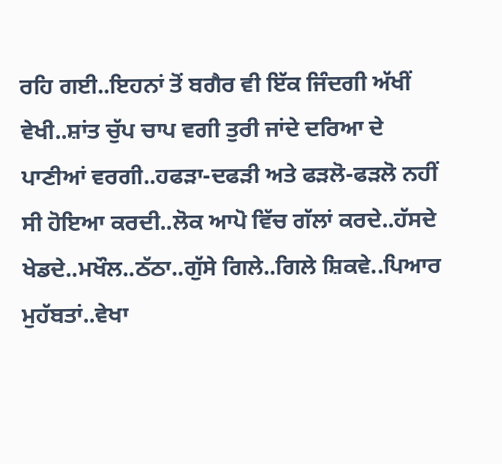ਰਹਿ ਗਈ..ਇਹਨਾਂ ਤੋਂ ਬਗੈਰ ਵੀ ਇੱਕ ਜਿੰਦਗੀ ਅੱਖੀਂ ਵੇਖੀ..ਸ਼ਾਂਤ ਚੁੱਪ ਚਾਪ ਵਗੀ ਤੁਰੀ ਜਾਂਦੇ ਦਰਿਆ ਦੇ ਪਾਣੀਆਂ ਵਰਗੀ..ਹਫੜਾ-ਦਫੜੀ ਅਤੇ ਫੜਲੋ-ਫੜਲੋ ਨਹੀਂ ਸੀ ਹੋਇਆ ਕਰਦੀ..ਲੋਕ ਆਪੋ ਵਿੱਚ ਗੱਲਾਂ ਕਰਦੇ..ਹੱਸਦੇ ਖੇਡਦੇ..ਮਖੌਲ..ਠੱਠਾ..ਗੁੱਸੇ ਗਿਲੇ..ਗਿਲੇ ਸ਼ਿਕਵੇ..ਪਿਆਰ ਮੁਹੱਬਤਾਂ..ਵੇਖਾ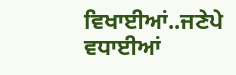ਵਿਖਾਈਆਂ..ਜਣੇਪੇ ਵਧਾਈਆਂ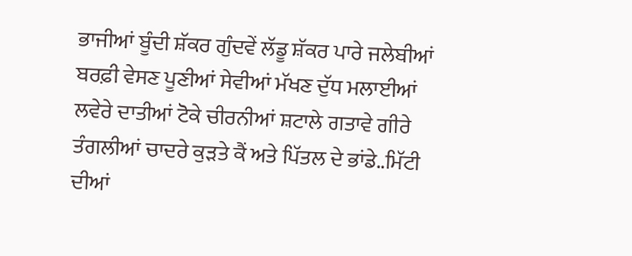ਭਾਜੀਆਂ ਬੂੰਦੀ ਸ਼ੱਕਰ ਗੁੰਦਵੇਂ ਲੱਡੂ ਸ਼ੱਕਰ ਪਾਰੇ ਜਲੇਬੀਆਂ ਬਰਫ਼ੀ ਵੇਸਣ ਪੂਣੀਆਂ ਸੇਵੀਆਂ ਮੱਖਣ ਦੁੱਧ ਮਲਾਈਆਂ ਲਵੇਰੇ ਦਾਤੀਆਂ ਟੋਕੇ ਚੀਰਨੀਆਂ ਸ਼ਟਾਲੇ ਗਤਾਵੇ ਗੀਰੇ ਤੰਗਲੀਆਂ ਚਾਦਰੇ ਕੁੜਤੇ ਕੈਂ ਅਤੇ ਪਿੱਤਲ ਦੇ ਭਾਂਡੇ..ਮਿੱਟੀ ਦੀਆਂ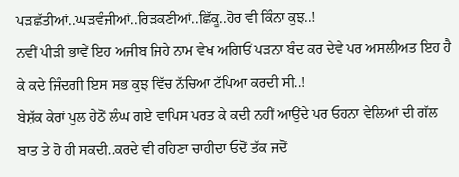ਪੜਛੱਤੀਆਂ..ਘੜਵੰਜੀਆਂ..ਰਿੜਕਣੀਆਂ..ਛਿੱਕੂ..ਹੋਰ ਵੀ ਕਿੰਨਾ ਕੁਝ..!
ਨਵੀਂ ਪੀੜੀ ਭਾਵੇਂ ਇਹ ਅਜੀਬ ਜਿਹੇ ਨਾਮ ਵੇਖ ਅਗਿਓਂ ਪੜਨਾ ਬੰਦ ਕਰ ਦੇਵੇ ਪਰ ਅਸਲੀਅਤ ਇਹ ਹੈ ਕੇ ਕਦੇ ਜਿੰਦਗੀ ਇਸ ਸਭ ਕੁਝ ਵਿੱਚ ਨੱਚਿਆ ਟੱਪਿਆ ਕਰਦੀ ਸੀ..!
ਬੇਸ਼ੱਕ ਕੇਰਾਂ ਪੁਲ ਹੇਠੋਂ ਲੰਘ ਗਏ ਵਾਪਿਸ ਪਰਤ ਕੇ ਕਦੀ ਨਹੀਂ ਆਉਂਦੇ ਪਰ ਓਹਨਾ ਵੇਲਿਆਂ ਦੀ ਗੱਲ ਬਾਤ ਤੇ ਹੋ ਹੀ ਸਕਦੀ..ਕਰਦੇ ਵੀ ਰਹਿਣਾ ਚਾਹੀਦਾ ਓਦੋਂ ਤੱਕ ਜਦੋਂ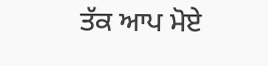ਤੱਕ ਆਪ ਮੋਏ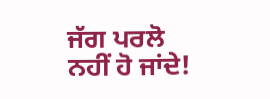ਜੱਗ ਪਰਲੋ ਨਹੀਂ ਹੋ ਜਾਂਦੇ!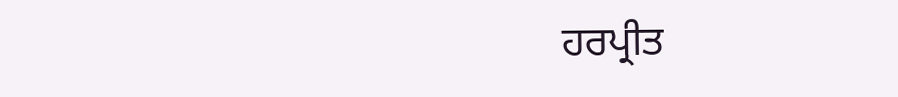ਹਰਪ੍ਰੀਤ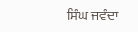ਸਿੰਘ ਜਵੰਦਾ